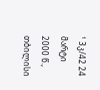¹ 3კ/42 24 მარტი 2000 წ., თბილისი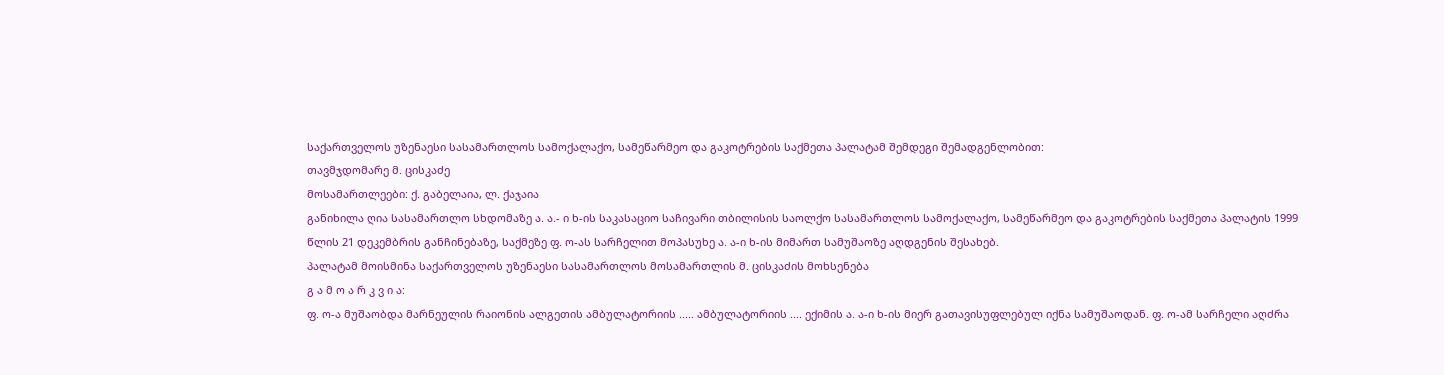საქართველოს უზენაესი სასამართლოს სამოქალაქო, სამეწარმეო და გაკოტრების საქმეთა პალატამ შემდეგი შემადგენლობით:
თავმჯდომარე მ. ცისკაძე
მოსამართლეები: ქ. გაბელაია, ლ. ქაჯაია
განიხილა ღია სასამართლო სხდომაზე ა. ა.- ი ხ-ის საკასაციო საჩივარი თბილისის საოლქო სასამართლოს სამოქალაქო, სამეწარმეო და გაკოტრების საქმეთა პალატის 1999 წლის 21 დეკემბრის განჩინებაზე, საქმეზე ფ. ო-ას სარჩელით მოპასუხე ა. ა-ი ხ-ის მიმართ სამუშაოზე აღდგენის შესახებ.
პალატამ მოისმინა საქართველოს უზენაესი სასამართლოს მოსამართლის მ. ცისკაძის მოხსენება
გ ა მ ო ა რ კ ვ ი ა:
ფ. ო-ა მუშაობდა მარნეულის რაიონის ალგეთის ამბულატორიის ..... ამბულატორიის .... ექიმის ა. ა-ი ხ-ის მიერ გათავისუფლებულ იქნა სამუშაოდან. ფ. ო-ამ სარჩელი აღძრა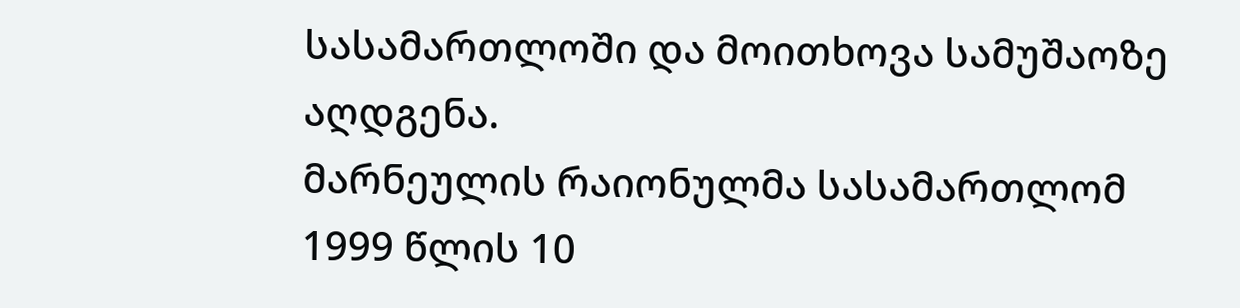სასამართლოში და მოითხოვა სამუშაოზე აღდგენა.
მარნეულის რაიონულმა სასამართლომ 1999 წლის 10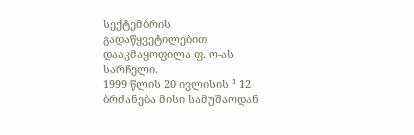სექტემბრის გადაწყვეტილებით დააკმაყოფილა ფ. ო-ას სარჩელი.
1999 წლის 20 ივლისის ¹ 12 ბრძანება მისი სამუშაოდან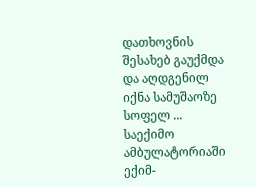დათხოვნის შესახებ გაუქმდა და აღდგენილ იქნა სამუშაოზე სოფელ ... საექიმო ამბულატორიაში ექიმ-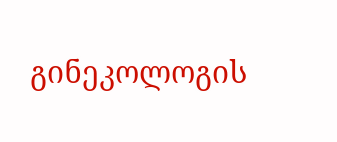გინეკოლოგის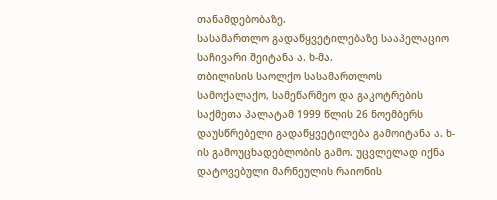თანამდებობაზე.
სასამართლო გადაწყვეტილებაზე სააპელაციო საჩივარი შეიტანა ა. ხ-მა.
თბილისის საოლქო სასამართლოს სამოქალაქო, სამეწარმეო და გაკოტრების საქმეთა პალატამ 1999 წლის 26 ნოემბერს დაუსწრებელი გადაწყვეტილება გამოიტანა ა. ხ-ის გამოუცხადებლობის გამო. უცვლელად იქნა დატოვებული მარნეულის რაიონის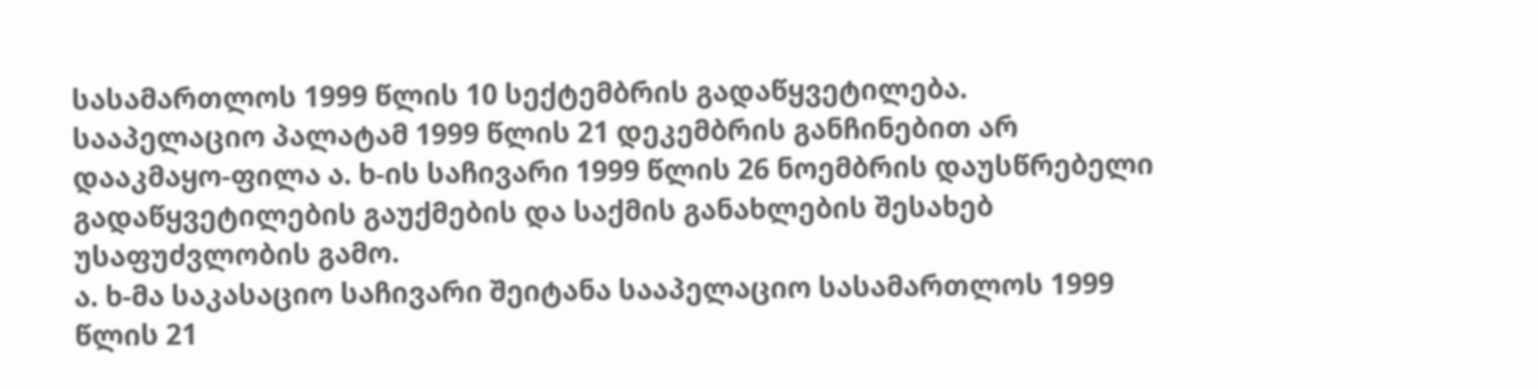სასამართლოს 1999 წლის 10 სექტემბრის გადაწყვეტილება.
სააპელაციო პალატამ 1999 წლის 21 დეკემბრის განჩინებით არ დააკმაყო-ფილა ა. ხ-ის საჩივარი 1999 წლის 26 ნოემბრის დაუსწრებელი გადაწყვეტილების გაუქმების და საქმის განახლების შესახებ უსაფუძვლობის გამო.
ა. ხ-მა საკასაციო საჩივარი შეიტანა სააპელაციო სასამართლოს 1999 წლის 21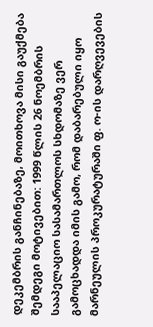დეკემბრის განჩინებაზე, მოითხოვა მისი გაუქმება შემდეგი მოტივებით: 1999 წლის 26 ნოემბრის სააპელაციო სასამართლოს სხდომაზე ვერ გამოცხადდა იმის გამო, რომ დაბარებული იყო მარნეულის პროკურატურაში ფ. ო-ის დარღვევების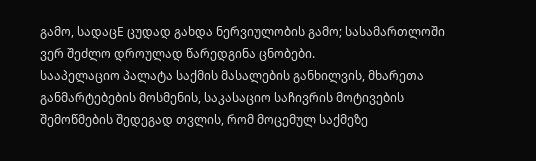გამო, სადაცE ცუდად გახდა ნერვიულობის გამო; სასამართლოში ვერ შეძლო დროულად წარედგინა ცნობები.
სააპელაციო პალატა საქმის მასალების განხილვის, მხარეთა განმარტებების მოსმენის, საკასაციო საჩივრის მოტივების შემოწმების შედეგად თვლის, რომ მოცემულ საქმეზე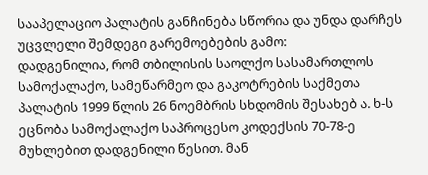სააპელაციო პალატის განჩინება სწორია და უნდა დარჩეს უცვლელი შემდეგი გარემოებების გამო:
დადგენილია, რომ თბილისის საოლქო სასამართლოს სამოქალაქო, სამეწარმეო და გაკოტრების საქმეთა პალატის 1999 წლის 26 ნოემბრის სხდომის შესახებ ა. ხ-ს ეცნობა სამოქალაქო საპროცესო კოდექსის 70-78-ე მუხლებით დადგენილი წესით. მან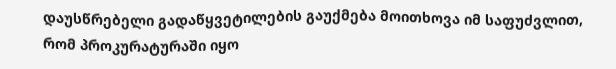დაუსწრებელი გადაწყვეტილების გაუქმება მოითხოვა იმ საფუძვლით, რომ პროკურატურაში იყო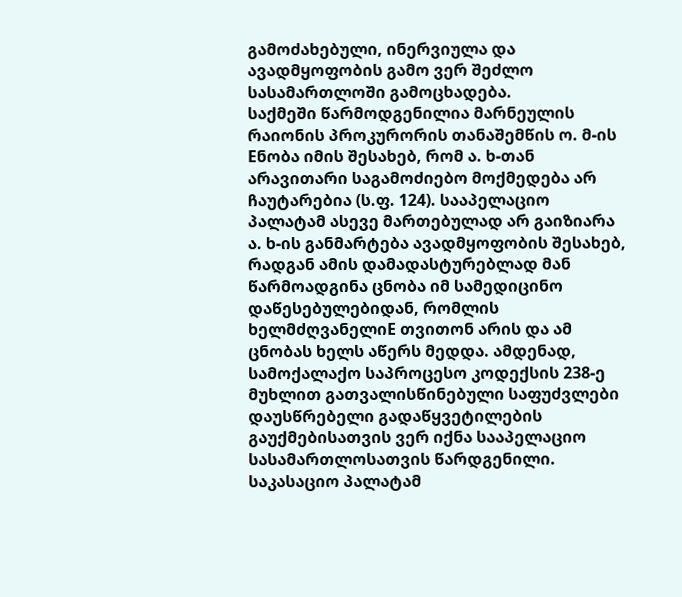გამოძახებული, ინერვიულა და ავადმყოფობის გამო ვერ შეძლო სასამართლოში გამოცხადება.
საქმეში წარმოდგენილია მარნეულის რაიონის პროკურორის თანაშემწის ო. მ-ის Eნობა იმის შესახებ, რომ ა. ხ-თან არავითარი საგამოძიებო მოქმედება არ ჩაუტარებია (ს.ფ. 124). სააპელაციო პალატამ ასევე მართებულად არ გაიზიარა ა. ხ-ის განმარტება ავადმყოფობის შესახებ, რადგან ამის დამადასტურებლად მან წარმოადგინა ცნობა იმ სამედიცინო დაწესებულებიდან, რომლის ხელმძღვანელიE თვითონ არის და ამ ცნობას ხელს აწერს მედდა. ამდენად, სამოქალაქო საპროცესო კოდექსის 238-ე მუხლით გათვალისწინებული საფუძვლები დაუსწრებელი გადაწყვეტილების გაუქმებისათვის ვერ იქნა სააპელაციო სასამართლოსათვის წარდგენილი.
საკასაციო პალატამ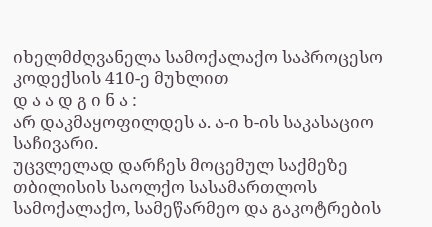იხელმძღვანელა სამოქალაქო საპროცესო კოდექსის 410-ე მუხლით
დ ა ა დ გ ი ნ ა :
არ დაკმაყოფილდეს ა. ა-ი ხ-ის საკასაციო საჩივარი.
უცვლელად დარჩეს მოცემულ საქმეზე თბილისის საოლქო სასამართლოს სამოქალაქო, სამეწარმეო და გაკოტრების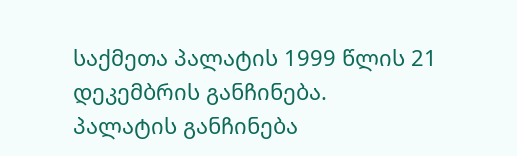საქმეთა პალატის 1999 წლის 21 დეკემბრის განჩინება.
პალატის განჩინება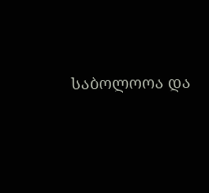საბოლოოა და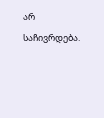არ საჩივრდება.